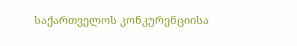საქართველოს კონკურენციისა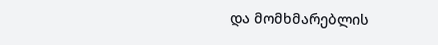და მომხმარებლის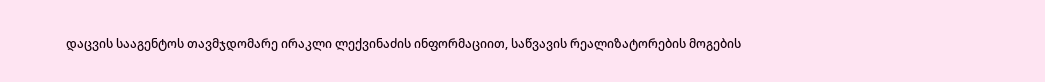დაცვის სააგენტოს თავმჯდომარე ირაკლი ლექვინაძის ინფორმაციით, საწვავის რეალიზატორების მოგების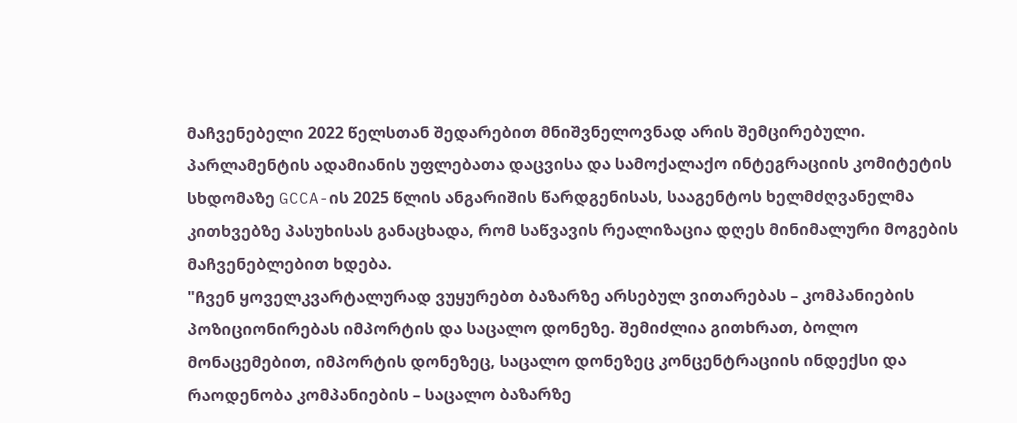მაჩვენებელი 2022 წელსთან შედარებით მნიშვნელოვნად არის შემცირებული. პარლამენტის ადამიანის უფლებათა დაცვისა და სამოქალაქო ინტეგრაციის კომიტეტის სხდომაზე GCCA-ის 2025 წლის ანგარიშის წარდგენისას, სააგენტოს ხელმძღვანელმა კითხვებზე პასუხისას განაცხადა, რომ საწვავის რეალიზაცია დღეს მინიმალური მოგების მაჩვენებლებით ხდება.
"ჩვენ ყოველკვარტალურად ვუყურებთ ბაზარზე არსებულ ვითარებას – კომპანიების პოზიციონირებას იმპორტის და საცალო დონეზე. შემიძლია გითხრათ, ბოლო მონაცემებით, იმპორტის დონეზეც, საცალო დონეზეც კონცენტრაციის ინდექსი და რაოდენობა კომპანიების – საცალო ბაზარზე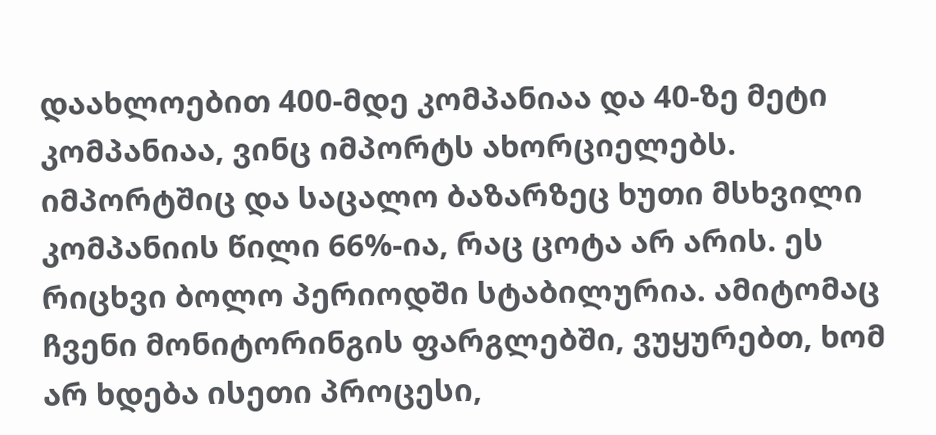დაახლოებით 400-მდე კომპანიაა და 40-ზე მეტი კომპანიაა, ვინც იმპორტს ახორციელებს. იმპორტშიც და საცალო ბაზარზეც ხუთი მსხვილი კომპანიის წილი 66%-ია, რაც ცოტა არ არის. ეს რიცხვი ბოლო პერიოდში სტაბილურია. ამიტომაც ჩვენი მონიტორინგის ფარგლებში, ვუყურებთ, ხომ არ ხდება ისეთი პროცესი,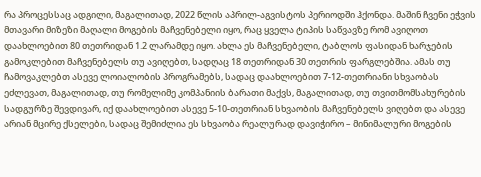რა პროცესსაც ადგილი, მაგალითად, 2022 წლის აპრილ-აგვისტოს პერიოდში ჰქონდა. მაშინ ჩვენი ეჭვის მთავარი მიზეზი მაღალი მოგების მაჩვენებელი იყო, რაც ყველა ტიპის საწვავზე რომ ავიღოთ დაახლოებით 80 თეთრიდან 1.2 ლარამდე იყო. ახლა ეს მაჩვენებელი, ტაბლოს ფასიდან ხარჯების გამოკლებით მაჩვენებელს თუ ავიღებთ, სადღაც 18 თეთრიდან 30 თეთრის ფარგლებშია. ამას თუ ჩამოვაკლებთ ასევე ლოიალობის პროგრამებს, სადაც დაახლოებით 7-12-თეთრიანი სხვაობას ეძლევათ, მაგალითად, თუ რომელიმე კომპანიის ბარათი მაქვს, მაგალითად, თუ თვითმომსახურების სადგურზე შევდივარ, იქ დაახლოებით ასევე 5-10-თეთრიან სხვაობის მაჩვენებელს ვიღებთ და ასევე არიან მცირე ქსელები, სადაც შემიძლია ეს სხვაობა რეალურად დავიჭირო – მინიმალური მოგების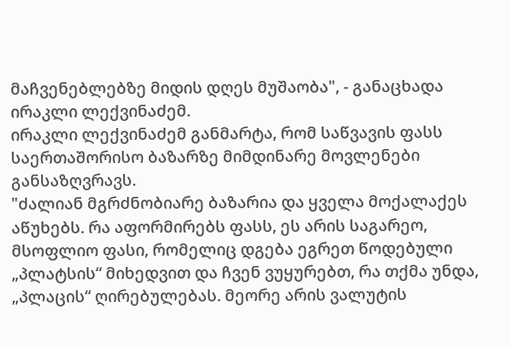მაჩვენებლებზე მიდის დღეს მუშაობა", - განაცხადა ირაკლი ლექვინაძემ.
ირაკლი ლექვინაძემ განმარტა, რომ საწვავის ფასს საერთაშორისო ბაზარზე მიმდინარე მოვლენები განსაზღვრავს.
"ძალიან მგრძნობიარე ბაზარია და ყველა მოქალაქეს აწუხებს. რა აფორმირებს ფასს, ეს არის საგარეო, მსოფლიო ფასი, რომელიც დგება ეგრეთ წოდებული „პლატსის“ მიხედვით და ჩვენ ვუყურებთ, რა თქმა უნდა, „პლაცის“ ღირებულებას. მეორე არის ვალუტის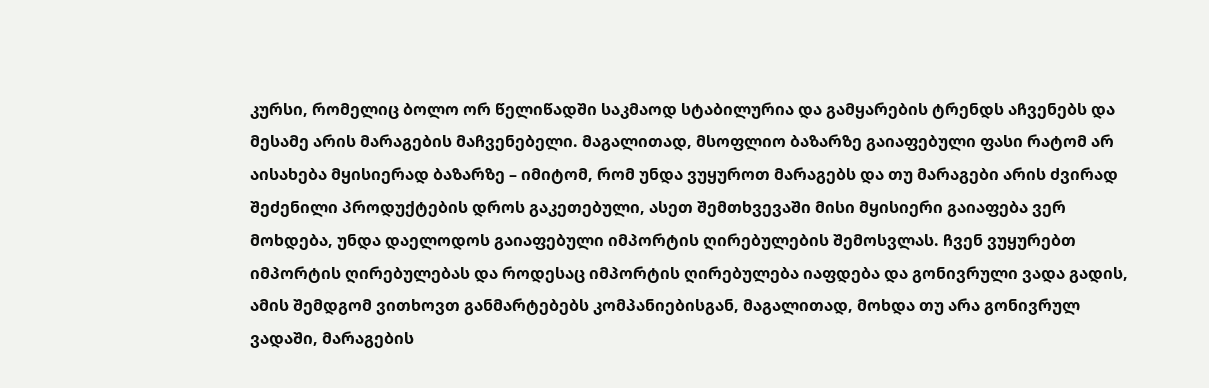კურსი, რომელიც ბოლო ორ წელიწადში საკმაოდ სტაბილურია და გამყარების ტრენდს აჩვენებს და მესამე არის მარაგების მაჩვენებელი. მაგალითად, მსოფლიო ბაზარზე გაიაფებული ფასი რატომ არ აისახება მყისიერად ბაზარზე – იმიტომ, რომ უნდა ვუყუროთ მარაგებს და თუ მარაგები არის ძვირად შეძენილი პროდუქტების დროს გაკეთებული, ასეთ შემთხვევაში მისი მყისიერი გაიაფება ვერ მოხდება, უნდა დაელოდოს გაიაფებული იმპორტის ღირებულების შემოსვლას. ჩვენ ვუყურებთ იმპორტის ღირებულებას და როდესაც იმპორტის ღირებულება იაფდება და გონივრული ვადა გადის, ამის შემდგომ ვითხოვთ განმარტებებს კომპანიებისგან, მაგალითად, მოხდა თუ არა გონივრულ ვადაში, მარაგების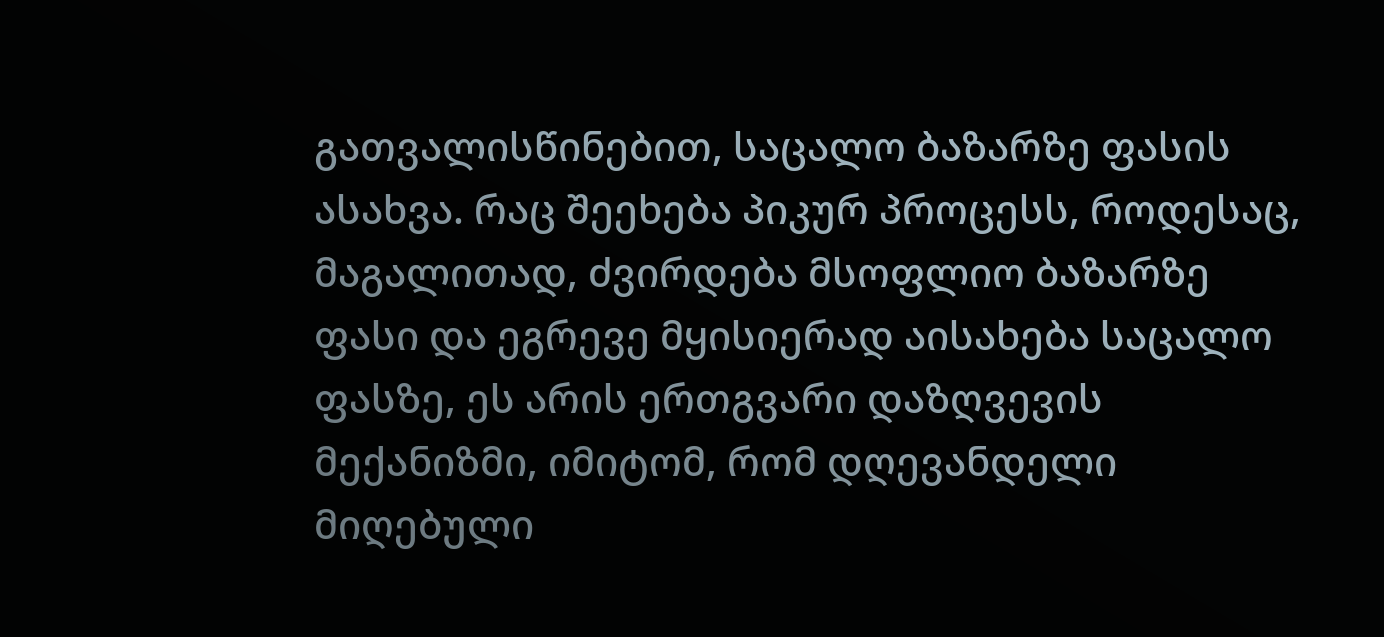გათვალისწინებით, საცალო ბაზარზე ფასის ასახვა. რაც შეეხება პიკურ პროცესს, როდესაც, მაგალითად, ძვირდება მსოფლიო ბაზარზე ფასი და ეგრევე მყისიერად აისახება საცალო ფასზე, ეს არის ერთგვარი დაზღვევის მექანიზმი, იმიტომ, რომ დღევანდელი მიღებული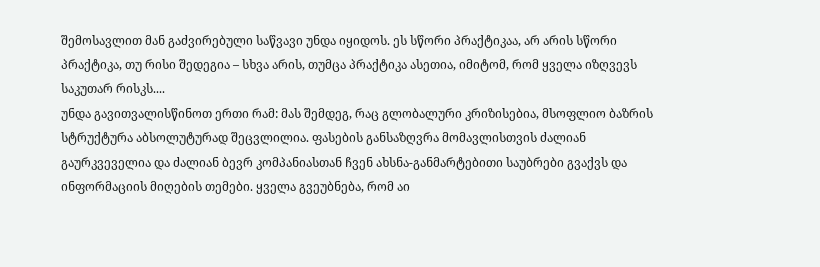შემოსავლით მან გაძვირებული საწვავი უნდა იყიდოს. ეს სწორი პრაქტიკაა, არ არის სწორი პრაქტიკა, თუ რისი შედეგია – სხვა არის, თუმცა პრაქტიკა ასეთია, იმიტომ, რომ ყველა იზღვევს საკუთარ რისკს....
უნდა გავითვალისწინოთ ერთი რამ: მას შემდეგ, რაც გლობალური კრიზისებია, მსოფლიო ბაზრის სტრუქტურა აბსოლუტურად შეცვლილია. ფასების განსაზღვრა მომავლისთვის ძალიან გაურკვეველია და ძალიან ბევრ კომპანიასთან ჩვენ ახსნა-განმარტებითი საუბრები გვაქვს და ინფორმაციის მიღების თემები. ყველა გვეუბნება, რომ აი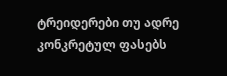ტრეიდერები თუ ადრე კონკრეტულ ფასებს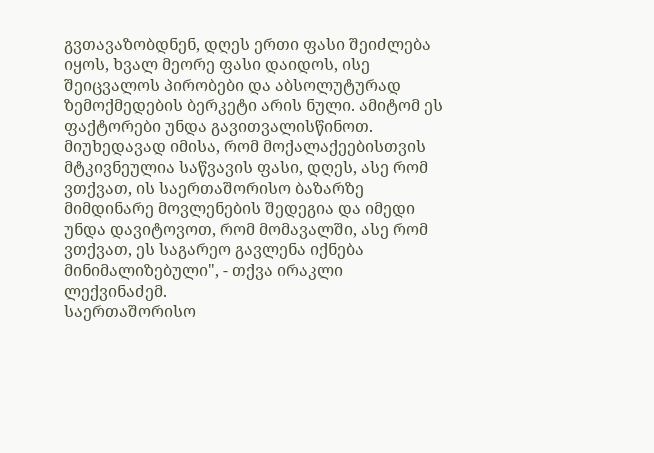გვთავაზობდნენ, დღეს ერთი ფასი შეიძლება იყოს, ხვალ მეორე ფასი დაიდოს, ისე შეიცვალოს პირობები და აბსოლუტურად ზემოქმედების ბერკეტი არის ნული. ამიტომ ეს ფაქტორები უნდა გავითვალისწინოთ.
მიუხედავად იმისა, რომ მოქალაქეებისთვის მტკივნეულია საწვავის ფასი, დღეს, ასე რომ ვთქვათ, ის საერთაშორისო ბაზარზე მიმდინარე მოვლენების შედეგია და იმედი უნდა დავიტოვოთ, რომ მომავალში, ასე რომ ვთქვათ, ეს საგარეო გავლენა იქნება მინიმალიზებული", - თქვა ირაკლი ლექვინაძემ.
საერთაშორისო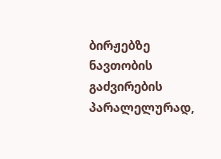ბირჟებზე ნავთობის გაძვირების პარალელურად,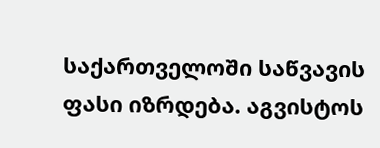საქართველოში საწვავის ფასი იზრდება. აგვისტოს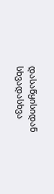დასაწყისიდან სხვადასხვა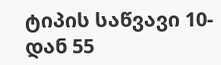ტიპის საწვავი 10-დან 55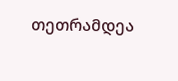თეთრამდეა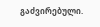გაძვირებული.